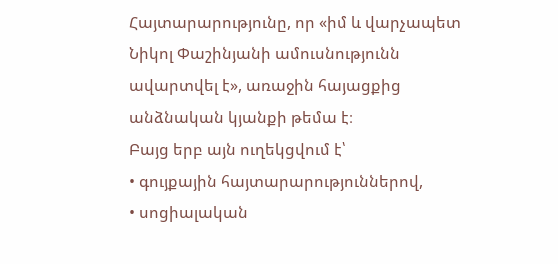Հայտարարությունը, որ «իմ և վարչապետ Նիկոլ Փաշինյանի ամուսնությունն ավարտվել է», առաջին հայացքից անձնական կյանքի թեմա է։
Բայց երբ այն ուղեկցվում է՝
• գույքային հայտարարություններով,
• սոցիալական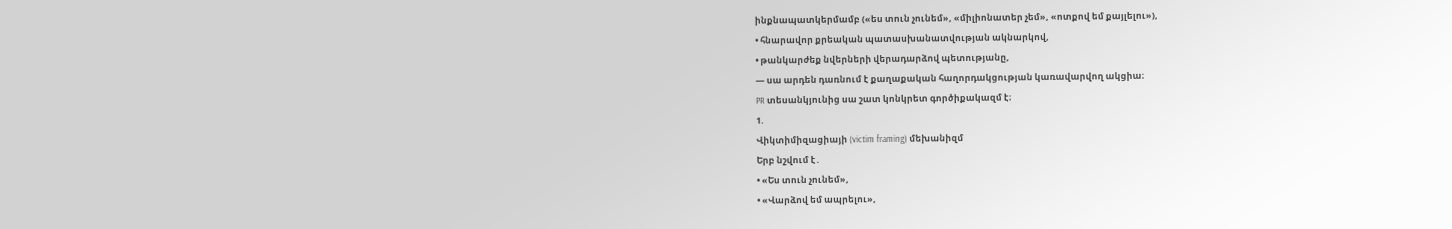ինքնապատկերմամբ («ես տուն չունեմ», «միլիոնատեր չեմ», «ոտքով եմ քայլելու»),
• հնարավոր քրեական պատասխանատվության ակնարկով,
• թանկարժեք նվերների վերադարձով պետությանը,
— սա արդեն դառնում է քաղաքական հաղորդակցության կառավարվող ակցիա։
PR տեսանկյունից սա շատ կոնկրետ գործիքակազմ է։
1.
Վիկտիմիզացիայի (victim framing) մեխանիզմ
Երբ նշվում է․
• «Ես տուն չունեմ»,
• «Վարձով եմ ապրելու»,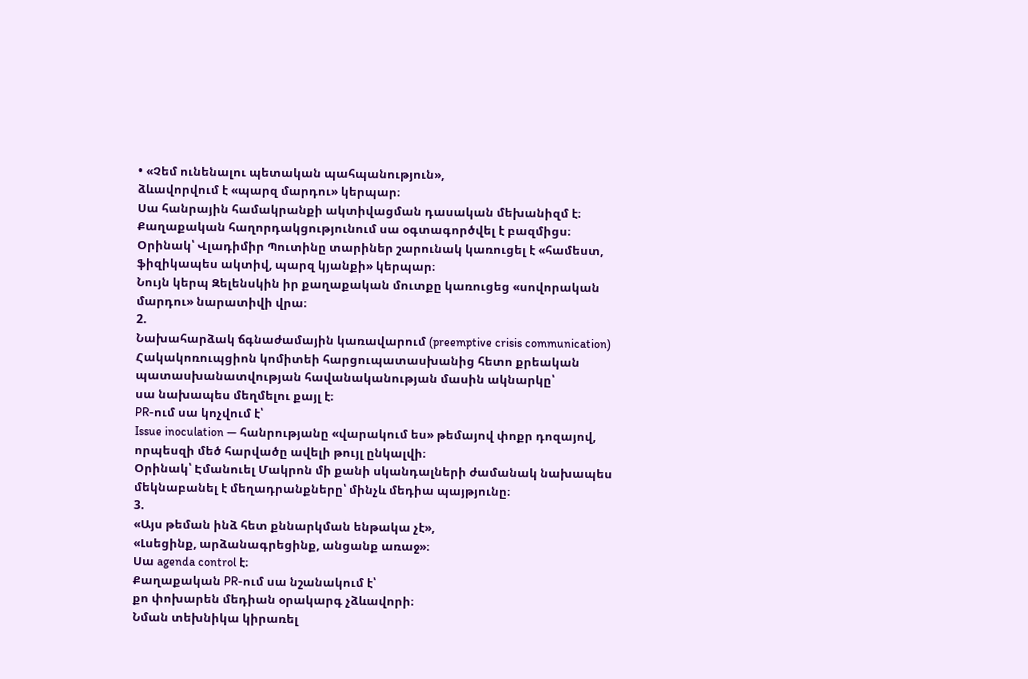• «Չեմ ունենալու պետական պահպանություն»,
ձևավորվում է «պարզ մարդու» կերպար։
Սա հանրային համակրանքի ակտիվացման դասական մեխանիզմ է։
Քաղաքական հաղորդակցությունում սա օգտագործվել է բազմիցս։
Օրինակ՝ Վլադիմիր Պուտինը տարիներ շարունակ կառուցել է «համեստ, ֆիզիկապես ակտիվ, պարզ կյանքի» կերպար։
Նույն կերպ Զելենսկին իր քաղաքական մուտքը կառուցեց «սովորական մարդու» նարատիվի վրա։
2.
Նախահարձակ ճգնաժամային կառավարում (preemptive crisis communication)
Հակակոռուպցիոն կոմիտեի հարցուպատասխանից հետո քրեական պատասխանատվության հավանականության մասին ակնարկը՝
սա նախապես մեղմելու քայլ է։
PR-ում սա կոչվում է՝
Issue inoculation — հանրությանը «վարակում ես» թեմայով փոքր դոզայով, որպեսզի մեծ հարվածը ավելի թույլ ընկալվի։
Օրինակ՝ Էմանուել Մակրոն մի քանի սկանդալների ժամանակ նախապես մեկնաբանել է մեղադրանքները՝ մինչև մեդիա պայթյունը։
3.
«Այս թեման ինձ հետ քննարկման ենթակա չէ»,
«Լսեցինք, արձանագրեցինք, անցանք առաջ»։
Սա agenda control է։
Քաղաքական PR-ում սա նշանակում է՝
քո փոխարեն մեդիան օրակարգ չձևավորի։
Նման տեխնիկա կիրառել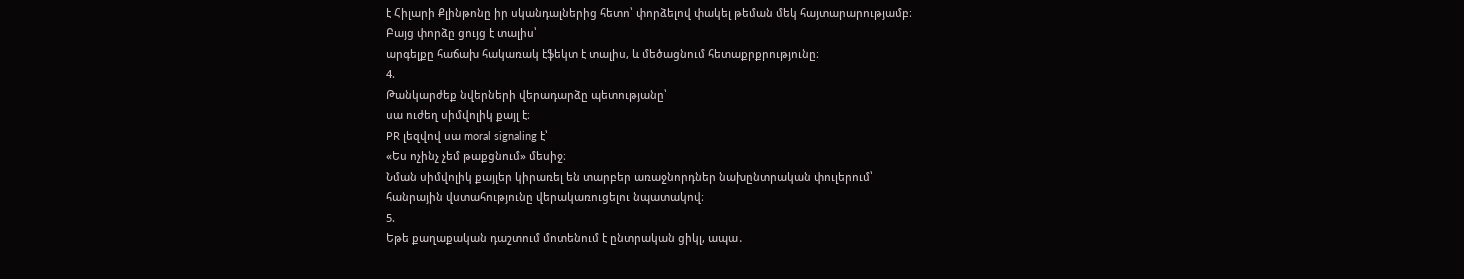է Հիլարի Քլինթոնը իր սկանդալներից հետո՝ փորձելով փակել թեման մեկ հայտարարությամբ։
Բայց փորձը ցույց է տալիս՝
արգելքը հաճախ հակառակ էֆեկտ է տալիս, և մեծացնում հետաքրքրությունը։
4.
Թանկարժեք նվերների վերադարձը պետությանը՝
սա ուժեղ սիմվոլիկ քայլ է։
PR լեզվով սա moral signaling է՝
«Ես ոչինչ չեմ թաքցնում» մեսիջ։
Նման սիմվոլիկ քայլեր կիրառել են տարբեր առաջնորդներ նախընտրական փուլերում՝
հանրային վստահությունը վերակառուցելու նպատակով։
5.
Եթե քաղաքական դաշտում մոտենում է ընտրական ցիկլ, ապա․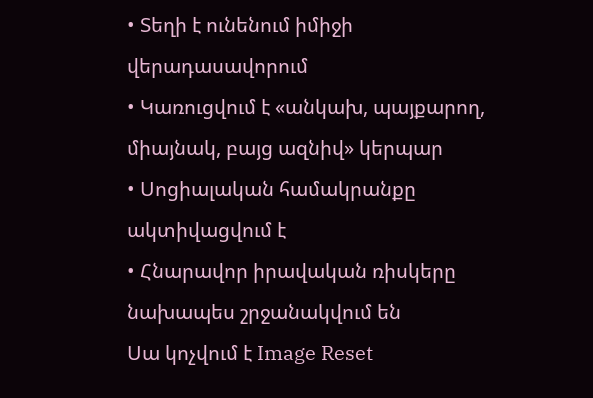• Տեղի է ունենում իմիջի վերադասավորում
• Կառուցվում է «անկախ, պայքարող, միայնակ, բայց ազնիվ» կերպար
• Սոցիալական համակրանքը ակտիվացվում է
• Հնարավոր իրավական ռիսկերը նախապես շրջանակվում են
Սա կոչվում է Image Reset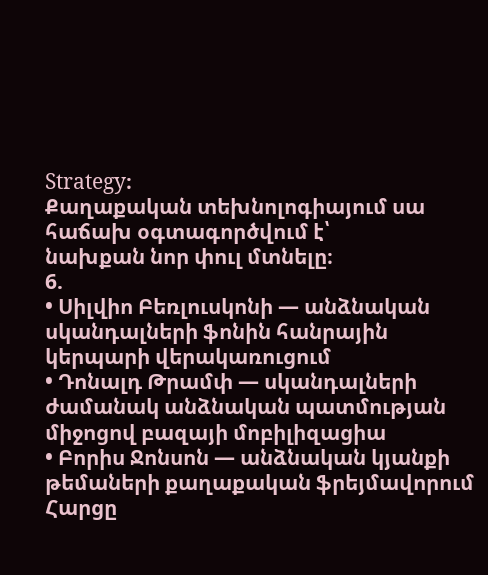Strategy։
Քաղաքական տեխնոլոգիայում սա հաճախ օգտագործվում է՝
նախքան նոր փուլ մտնելը։
6.
• Սիլվիո Բեռլուսկոնի — անձնական սկանդալների ֆոնին հանրային կերպարի վերակառուցում
• Դոնալդ Թրամփ — սկանդալների ժամանակ անձնական պատմության միջոցով բազայի մոբիլիզացիա
• Բորիս Ջոնսոն — անձնական կյանքի թեմաների քաղաքական ֆրեյմավորում
Հարցը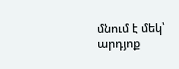մնում է մեկ՝
արդյոք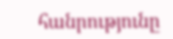հանրությունը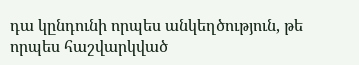դա կընդունի որպես անկեղծություն, թե որպես հաշվարկված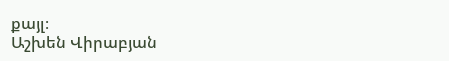քայլ։
Աշխեն Վիրաբյան